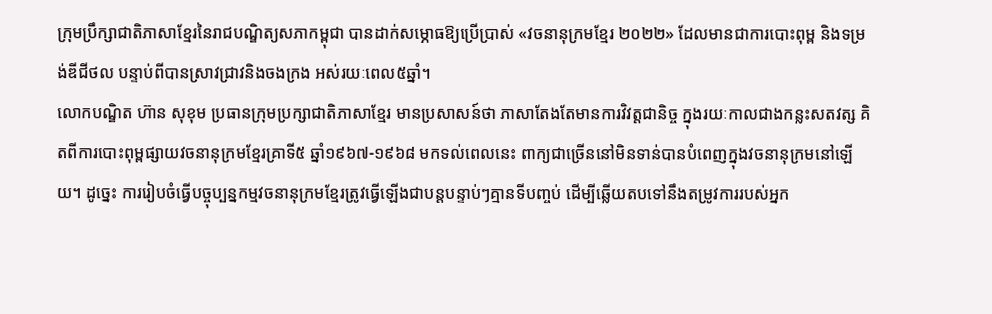ក្រុមប្រឹក្សាជាតិភាសាខ្មែរនៃរាជបណ្ឌិត្យសភាកម្ពុជា បានដាក់សម្ភោធឱ្យប្រើប្រាស់ «វចនានុក្រមខ្មែរ ២០២២» ដែលមានជាការបោះពុម្ព និងទម្រង់ឌីជីថល បន្ទាប់ពីបានស្រាវជ្រាវនិងចងក្រង អស់រយៈពេល៥ឆ្នាំ។
លោកបណ្ឌិត ហ៊ាន សុខុម ប្រធានក្រុមប្រក្សាជាតិភាសាខ្មែរ មានប្រសាសន៍ថា ភាសាតែងតែមានការវិវត្តជានិច្ច ក្នុងរយៈកាលជាងកន្លះសតវត្ស គិតពីការបោះពុម្ពផ្សាយវចនានុក្រមខ្មែរគ្រាទី៥ ឆ្នាំ១៩៦៧-១៩៦៨ មកទល់ពេលនេះ ពាក្យជាច្រើននៅមិនទាន់បានបំពេញក្នុងវចនានុក្រមនៅឡើយ។ ដូច្នេះ ការរៀបចំធ្វើបច្ចុប្បន្នកម្មវចនានុក្រមខ្មែរត្រូវធ្វើឡើងជាបន្តបន្ទាប់ៗគ្មានទីបញ្ចប់ ដើម្បីឆ្លើយតបទៅនឹងតម្រូវការរបស់អ្នក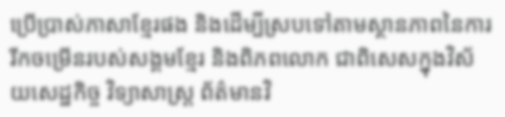ប្រើប្រាស់ភាសាខ្មែរផង និងដើម្បីស្របទៅតាមស្ថានភាពនៃការរីកចម្រើនរបស់សង្គមខ្មែរ និងពិភពលោក ជាពិសេសក្នុងវិស័យសេដ្ឋកិច្ច វិទ្យាសាស្រ្ត ព័ត៌មានវិ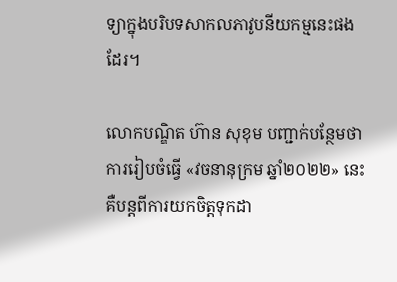ទ្យាក្នុងបរិបទសាកលភាវូបនីយកម្មនេះផងដែរ។

លោកបណ្ឌិត ហ៊ាន សុខុម បញ្ជាក់បន្ថែមថា ការរៀបចំធ្វើ «វចនានុក្រម ឆ្នាំ២០២២» នេះ គឺបន្តពីការយកចិត្តទុកដា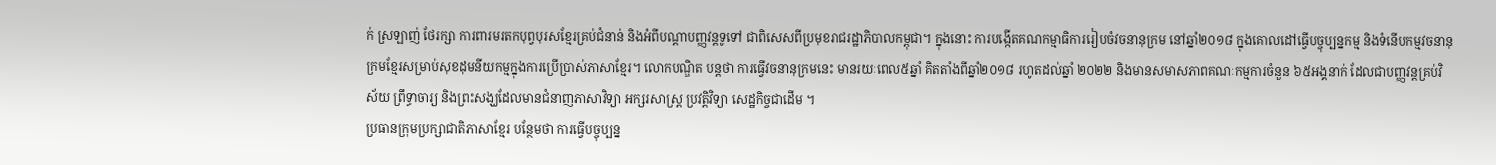ក់ ស្រឡាញ់ ថែរក្សា ការពារមរតកបុព្វបុរសខ្មែរគ្រប់ជំនាន់ និងអំពីបណ្ដាបញ្ញវន្តទូទៅ ជាពិសេសពីប្រមុខរាជរដ្ឋាភិបាលកម្ពុជា។ ក្នុងនោះ ការបង្កើតគណកម្មាធិការរៀបចំវចនានុក្រម នៅឆ្នាំ២០១៨ ក្នុងគោលដៅធ្វើបច្ចុប្បន្នកម្ម និងទំនើបកម្មវចនានុក្រមខ្មែរសម្រាប់សុខដុមនីយកម្មក្នុងការប្រើប្រាស់ភាសាខ្មែរ។ លោកបណ្ឌិត បន្តថា ការធ្វើវចនានុក្រមនេះ មានរយៈពេល៥ឆ្នាំ គិតតាំងពីឆ្នាំ២០១៨ រហូតដល់ឆ្នាំ ២០២២ និងមានសមាសភាពគណៈកម្មការចំនួន ៦៥អង្គនាក់ ដែលជាបញ្ញវន្តគ្រប់វិស័យ ព្រឹទ្ធាចារ្យ និងព្រះសង្ឃដែលមានជំនាញភាសាវិទ្យា អក្សរសាស្រ្ត ប្រវត្តិវិទ្យា សេដ្ឋកិច្ចជាដើម ។
ប្រធានក្រុមប្រក្សាជាតិភាសាខ្មែរ បន្ថែមថា ការធ្វើបច្ចុប្បន្ន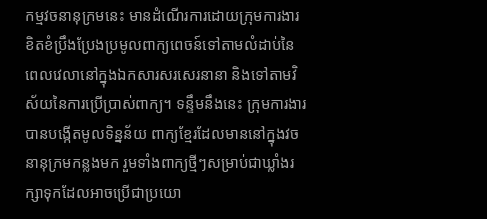កម្មវចនានុក្រមនេះ មានដំណើរការដោយក្រុមការងារខិតខំប្រឹងប្រែងប្រមូលពាក្យពេចន៍ទៅតាមលំដាប់នៃពេលវេលានៅក្នុងឯកសារសរសេរនានា និងទៅតាមវិស័យនៃការប្រើប្រាស់ពាក្យ។ ទន្ទឹមនឹងនេះ ក្រុមការងារបានបង្កើតមូលទិន្នន័យ ពាក្យខ្មែរដែលមាននៅក្នុងវចនានុក្រមកន្លងមក រួមទាំងពាក្យថ្មីៗសម្រាប់ជាឃ្លាំងរក្សាទុកដែលអាចប្រើជាប្រយោ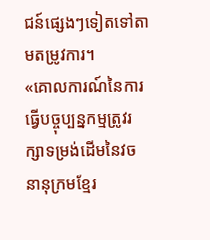ជន៍ផ្សេងៗទៀតទៅតាមតម្រូវការ។
«គោលការណ៍នៃការធ្វើបច្ចុប្បន្នកម្មត្រូវរក្សាទម្រង់ដើមនៃវចនានុក្រមខ្មែរ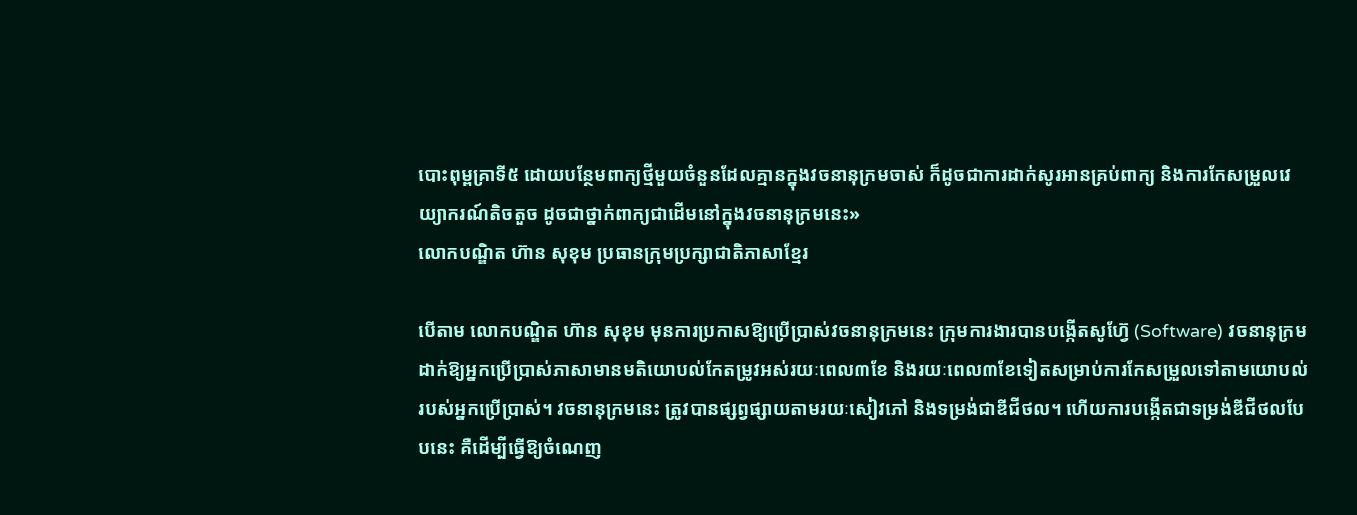បោះពុម្ពគ្រាទី៥ ដោយបន្ថែមពាក្យថ្មីមួយចំនួនដែលគ្មានក្នុងវចនានុក្រមចាស់ ក៏ដូចជាការដាក់សូរអានគ្រប់ពាក្យ និងការកែសម្រួលវេយ្យាករណ៍តិចតួច ដូចជាថ្នាក់ពាក្យជាដើមនៅក្នុងវចនានុក្រមនេះ»
លោកបណ្ឌិត ហ៊ាន សុខុម ប្រធានក្រុមប្រក្សាជាតិភាសាខ្មែរ

បើតាម លោកបណ្ឌិត ហ៊ាន សុខុម មុនការប្រកាសឱ្យប្រើប្រាស់វចនានុក្រមនេះ ក្រុមការងារបានបង្កើតសូហ្វ៊ែ (Software) វចនានុក្រមដាក់ឱ្យអ្នកប្រើប្រាស់ភាសាមានមតិយោបល់កែតម្រូវអស់រយៈពេល៣ខែ និងរយៈពេល៣ខែទៀតសម្រាប់ការកែសម្រួលទៅតាមយោបល់របស់អ្នកប្រើប្រាស់។ វចនានុក្រមនេះ ត្រូវបានផ្សព្វផ្សាយតាមរយៈសៀវភៅ និងទម្រង់ជាឌីជីថល។ ហើយការបង្កើតជាទម្រង់ឌីជីថលបែបនេះ គឺដើម្បីធ្វើឱ្យចំណេញ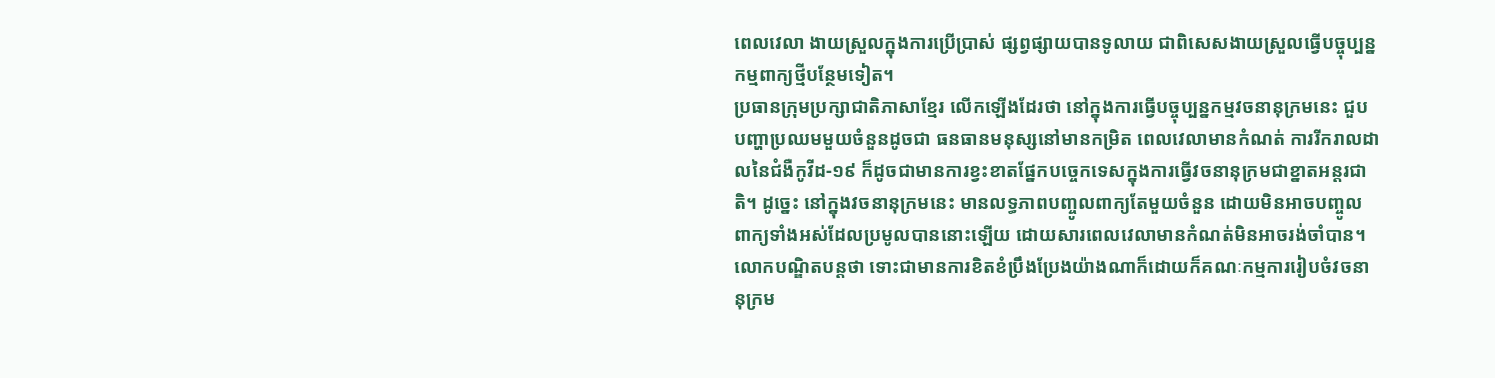ពេលវេលា ងាយស្រួលក្នុងការប្រើប្រាស់ ផ្សព្វផ្សាយបានទូលាយ ជាពិសេសងាយស្រួលធ្វើបច្ចុប្បន្នកម្មពាក្យថ្មីបន្ថែមទៀត។
ប្រធានក្រុមប្រក្សាជាតិភាសាខ្មែរ លើកឡើងដែរថា នៅក្នុងការធ្វើបច្ចុប្បន្នកម្មវចនានុក្រមនេះ ជួបបញ្ហាប្រឈមមួយចំនួនដូចជា ធនធានមនុស្សនៅមានកម្រិត ពេលវេលាមានកំណត់ ការរីករាលដាលនៃជំងឺកូវីដ-១៩ ក៏ដូចជាមានការខ្វះខាតផ្នែកបច្ចេកទេសក្នុងការធ្វើវចនានុក្រមជាខ្នាតអន្តរជាតិ។ ដូច្នេះ នៅក្នុងវចនានុក្រមនេះ មានលទ្ធភាពបញ្ចូលពាក្យតែមួយចំនួន ដោយមិនអាចបញ្ចូលពាក្យទាំងអស់ដែលប្រមូលបាននោះឡើយ ដោយសារពេលវេលាមានកំណត់មិនអាចរង់ចាំបាន។ លោកបណ្ឌិតបន្តថា ទោះជាមានការខិតខំប្រឹងប្រែងយ៉ាងណាក៏ដោយក៏គណៈកម្មការរៀបចំវចនានុក្រម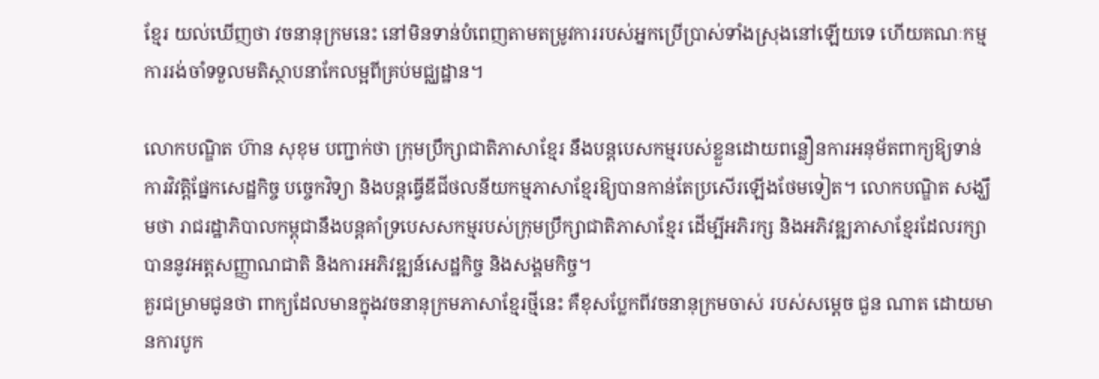ខ្មែរ យល់ឃើញថា វចនានុក្រមនេះ នៅមិនទាន់បំពេញតាមតម្រូវការរបស់អ្នកប្រើប្រាស់ទាំងស្រុងនៅឡើយទេ ហើយគណៈកម្មការរង់ចាំទទួលមតិស្ថាបនាកែលម្អពីគ្រប់មជ្ឈដ្ឋាន។

លោកបណ្ឌិត ហ៊ាន សុខុម បញ្ជាក់ថា ក្រុមប្រឹក្សាជាតិភាសាខ្មែរ នឹងបន្តបេសកម្មរបស់ខ្លួនដោយពន្លឿនការអនុម័តពាក្យឱ្យទាន់ការវិវត្តិផ្នែកសេដ្ឋកិច្ច បច្ចេកវិទ្យា និងបន្តធ្វើឌីជីថលនីយកម្មភាសាខ្មែរឱ្យបានកាន់តែប្រសើរឡើងថែមទៀត។ លោកបណ្ឌិត សង្ឃឹមថា រាជរដ្ឋាភិបាលកម្ពុជានឹងបន្តគាំទ្របេសសកម្មរបស់ក្រុមប្រឹក្សាជាតិភាសាខ្មែរ ដើម្បីអភិរក្ស និងអភិវឌ្ឍភាសាខ្មែរដែលរក្សាបាននូវអត្តសញ្ញាណជាតិ និងការអភិវឌ្ឍន៍សេដ្ឋកិច្ច និងសង្គមកិច្ច។
គួរជម្រាមជូនថា ពាក្យដែលមានក្នុងវចនានុក្រមភាសាខ្មែរថ្មីនេះ គឺខុសប្លែកពីវចនានុក្រមចាស់ របស់សម្តេច ជួន ណាត ដោយមានការបូក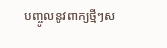បញ្ចូលនូវពាក្យថ្មីៗស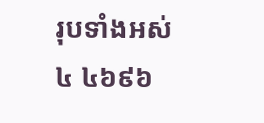រុបទាំងអស់ ៤ ៤៦៩៦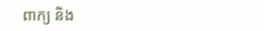ពាក្យ និង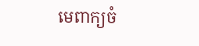មេពាក្យចំ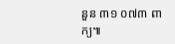នួន ៣១ ០៧៣ ពាក្យ៕